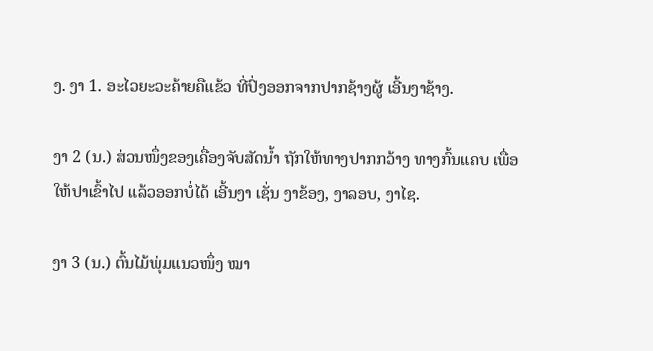ງ. ງາ 1. ອະໄວຍະວະຄ້າຍຄືແຂ້ວ ທີ່ປົ່ງອອກຈາກປາກຊ້າງຜູ້ ເອີ້ນງາຊ້າງ.

ງາ 2 (ນ.) ສ່ວນໜຶ່ງຂອງເຄື່ອງຈັບສັດນໍ້າ ຖັກໃຫ້ທາງປາກກວ້າງ ທາງກົ້ນແຄບ ເພື່ອໃຫ້ປາເຂົ້າໄປ ແລ້ວອອກບໍ່ໄດ້ ເອີ້ນງາ ເຊັ່ນ ງາຂ້ອງ, ງາລອບ, ງາໄຊ.

ງາ 3 (ນ.) ຕົ້ນໄມ້ພຸ່ມແນວໜຶ່ງ ໝາ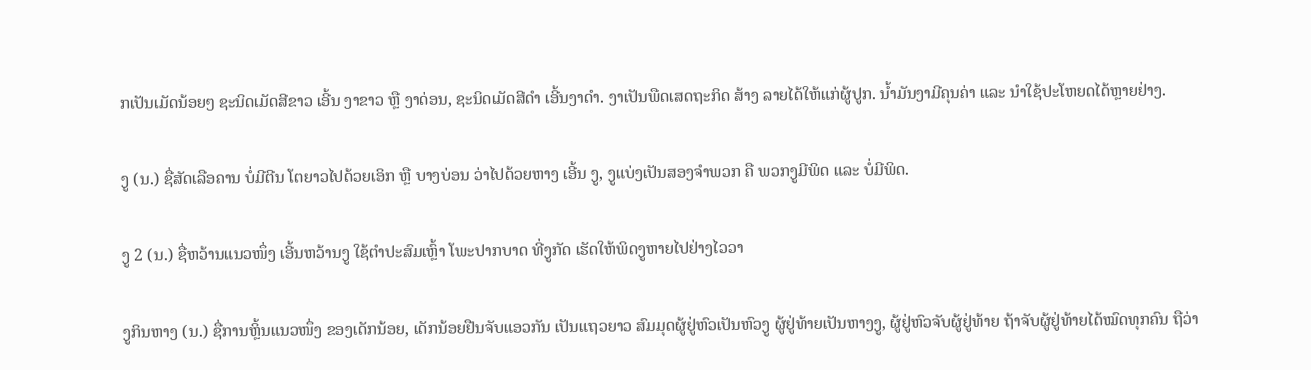ກເປັນເມັດນ້ອຍໆ ຊະນິດເມັດສີຂາວ ເອີ້ນ ງາຂາວ ຫຼື ງາດ່ອນ, ຊະນິດເມັດສີດໍາ ເອີ້ນງາດໍາ. ງາເປັນພືດເສດຖະກິດ ສ້າງ ລາຍໄດ້ໃຫ້ແກ່ຜູ້ປູກ. ນໍ້າມັນງາມີຄຸນຄ່າ ແລະ ນໍາໃຊ້ປະໂຫຍດໄດ້ຫຼາຍຢ່າງ.

ງູ (ນ.) ຊື່ສັດເລືອຄານ ບໍ່ມີຕີນ ໂຕຍາວໄປດ້ວຍເອິກ ຫຼື ບາງບ່ອນ ວ່າໄປດ້ວຍຫາງ ເອີ້ນ ງູ, ງູແບ່ງເປັນສອງຈໍາພວກ ຄື ພວກງູມີພິດ ແລະ ບໍ່ມີພິດ.

ງູ 2 (ນ.) ຊື່ຫວ້ານແນວໜຶ່ງ ເອີ້ນຫວ້ານງູ ໃຊ້ຕໍາປະສົມເຫຼົ້າ ໂພະປາກບາດ ທີ່ງູກັດ ເຮັດໃຫ້ພິດງູຫາຍໄປຢ່າງໄວວາ

ງູກິນຫາງ (ນ.) ຊື່ການຫຼິ້ນແນວໜຶ່ງ ຂອງເດັກນ້ອຍ, ເດັກນ້ອຍຢືນຈັບແອວກັນ ເປັນແຖວຍາວ ສົມມຸດຜູ້ຢູ່ຫົວເປັນຫົວງູ ຜູ້ຢູ່ທ້າຍເປັນຫາງງູ, ຜູ້ຢູ່ຫົວຈັບຜູ້ຢູ່ທ້າຍ ຖ້າຈັບຜູ້ຢູ່ທ້າຍໄດ້ໝົດທຸກຄົນ ຖືວ່າ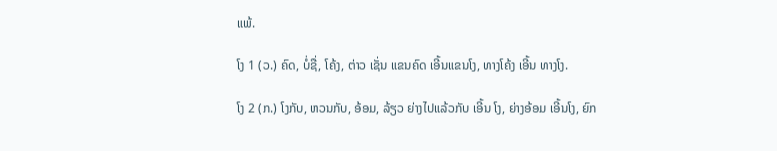ແພ້.

ໂງ 1 (ວ.) ຄົດ, ບໍ່ຊື່, ໂຄ້ງ, ຕ່າວ ເຊັ່ນ ແຂນຄົດ ເອີ້ນແຂນໂງ, ທາງໂຄ້ງ ເອີ້ນ ທາງໂງ.

ໂງ 2 (ກ.) ໂງກັບ, ຫວນກັບ, ອ້ອມ, ລ້ຽວ ຍ່າງໄປແລ້ວກັບ ເອີ້ນ ໂງ, ຍ່າງອ້ອມ ເອີ້ນໂງ, ຍົກ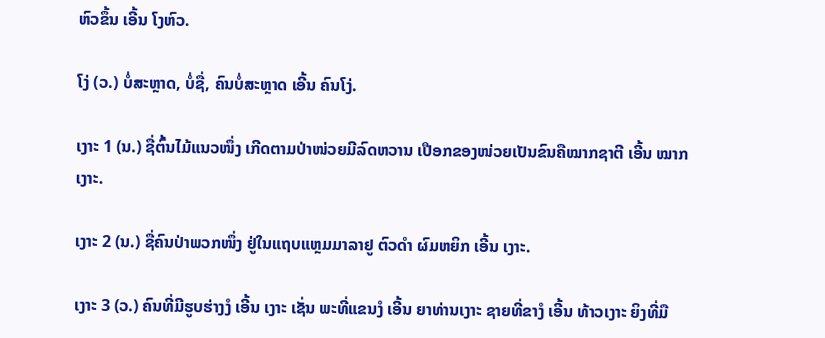ຫົວຂຶ້ນ ເອີ້ນ ໂງຫົວ.

ໂງ່ (ວ.) ບໍ່ສະຫຼາດ, ບໍ່ຊື່, ຄົນບໍ່ສະຫຼາດ ເອີ້ນ ຄົນໂງ່.

ເງາະ 1 (ນ.) ຊື່ຕົ້ນໄມ້ແນວໜຶ່ງ ເກີດຕາມປ່າໜ່ວຍມີລົດຫວານ ເປືອກຂອງໜ່ວຍເປັນຂົນຄືໝາກຊາຕີ ເອີ້ນ ໝາກເງາະ.

ເງາະ 2 (ນ.) ຊື່ຄົນປ່າພວກໜຶ່ງ ຢູ່ໃນແຖບແຫຼມມາລາຢູ ຕົວດໍາ ຜົມຫຍິກ ເອີ້ນ ເງາະ.

ເງາະ 3 (ວ.) ຄົນທີ່ມີຮູບຮ່າງງໍ ເອີ້ນ ເງາະ ເຊັ່ນ ພະທີ່ແຂນງໍ ເອີ້ນ ຍາທ່ານເງາະ ຊາຍທີ່ຂາງໍ ເອີ້ນ ທ້າວເງາະ ຍິງທີ່ມື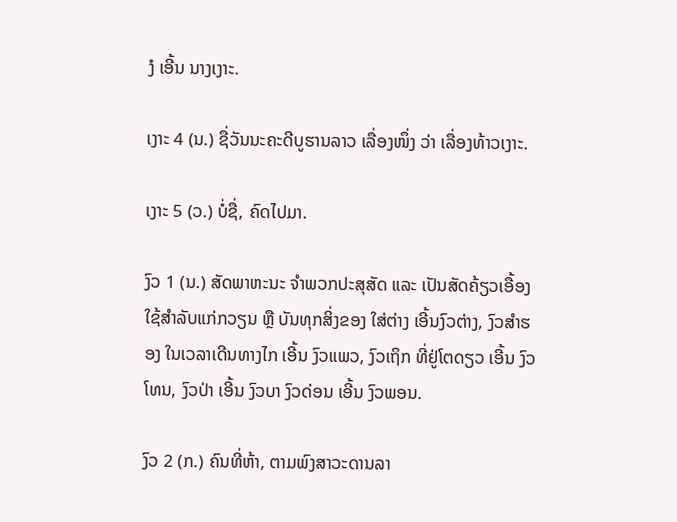ງໍ ເອີ້ນ ນາງເງາະ.

ເງາະ 4 (ນ.) ຊື່ວັນນະຄະດີບູຮານລາວ ເລື່ອງໜຶ່ງ ວ່າ ເລື່ອງທ້າວເງາະ.

ເງາະ 5 (ວ.) ບໍ່ຊື່, ຄົດໄປມາ.

ງົວ 1 (ນ.) ສັດພາຫະນະ ຈໍາພວກປະສຸສັດ ແລະ ເປັນສັດຄ້ຽວເອື້ອງ ໃຊ້ສໍາລັບແກ່ກວຽນ ຫຼື ບັນທຸກສິ່ງຂອງ ໃສ່ຕ່າງ ເອີ້ນງົວຕ່າງ, ງົວສໍາຮອງ ໃນເວລາເດີນທາງໄກ ເອີ້ນ ງົວແພວ, ງົວເຖິກ ທີ່ຢູ່ໂຕດຽວ ເອີ້ນ ງົວໂທນ, ງົວປ່າ ເອີ້ນ ງົວບາ ງົວດ່ອນ ເອີ້ນ ງົວພອນ.

ງົວ 2 (ກ.) ຄົນທີ່ຫ້າ, ຕາມພົງສາວະດານລາ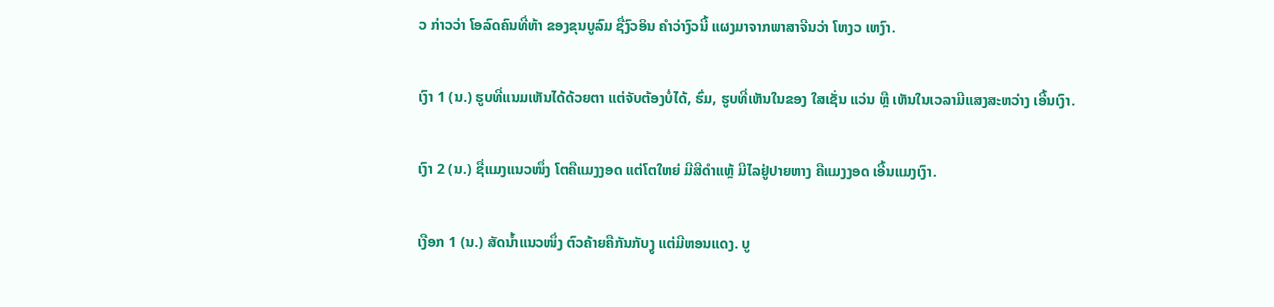ວ ກ່າວວ່າ ໂອລົດຄົນທີ່ຫ້າ ຂອງຂຸນບູລົມ ຊື່ງົວອິນ ຄຳວ່າງົວນີ້ ແຜງມາຈາກພາສາຈີນວ່າ ໂຫງວ ເຫງົາ.

ເງົາ 1 (ນ.) ຮູບທີ່ແນມເຫັນໄດ້ດ້ວຍຕາ ແຕ່ຈັບຕ້ອງບໍ່ໄດ້, ຮົ່ມ, ຮູບທີ່ເຫັນໃນຂອງ ໃສເຊັ່ນ ແວ່ນ ຫຼື ເຫັນໃນເວລາມີແສງສະຫວ່າງ ເອີ້ນເງົາ.

ເງົາ 2 (ນ.) ຊື່ແມງແນວໜຶ່ງ ໂຕຄືແມງງອດ ແຕ່ໂຕໃຫຍ່ ມີສີດໍາແຫຼ້ ມີໄລຢູ່ປາຍຫາງ ຄືແມງງອດ ເອີ້ນແມງເງົາ.

ເງືອກ 1 (ນ.) ສັດນໍ້າແນວໜຶ່ງ ຕົວຄ້າຍຄືກັນກັບງູ ແຕ່ມີຫອນແດງ. ບູ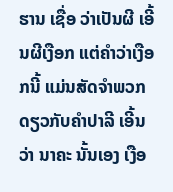ຮານ ເຊື່ອ ວ່າເປັນຜີ ເອີ້ນຜີເງືອກ ແຕ່ຄຳວ່າເງືອກນີ້ ແມ່ນສັດຈໍາພວກດຽວກັບຄຳປາລີ ເອີ້ນ ວ່າ ນາຄະ ນັ້ນເອງ ເງືອ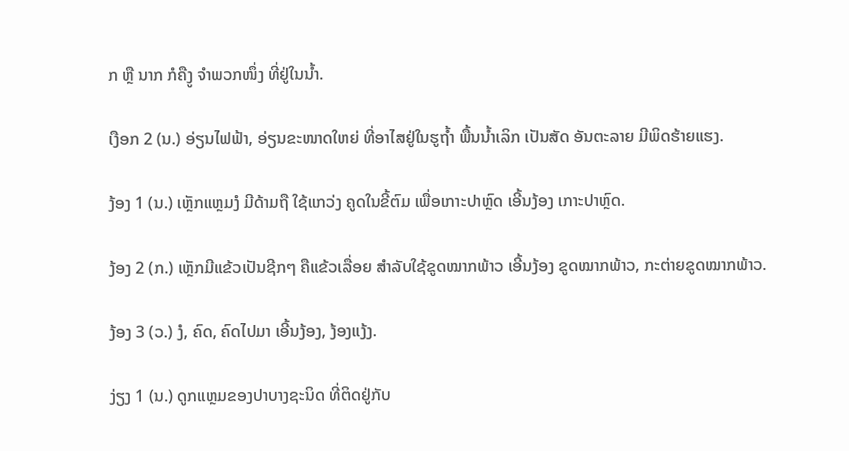ກ ຫຼື ນາກ ກໍຄືງູ ຈໍາພວກໜຶ່ງ ທີ່ຢູ່ໃນນໍ້າ.

ເງືອກ 2 (ນ.) ອ່ຽນໄຟຟ້າ, ອ່ຽນຂະໜາດໃຫຍ່ ທີ່ອາໄສຢູ່ໃນຮູຖ້ຳ ພື້ນນໍ້າເລິກ ເປັນສັດ ອັນຕະລາຍ ມີພິດຮ້າຍແຮງ.

ງ້ອງ 1 (ນ.) ເຫຼັກແຫຼມງໍ ມີດ້າມຖື ໃຊ້ແກວ່ງ ຄູດໃນຂີ້ຕົມ ເພື່ອເກາະປາຫຼົດ ເອີ້ນງ້ອງ ເກາະປາຫຼົດ.

ງ້ອງ 2 (ກ.) ເຫຼັກມີແຂ້ວເປັນຊີກໆ ຄືແຂ້ວເລື່ອຍ ສໍາລັບໃຊ້ຂູດໝາກພ້າວ ເອີ້ນງ້ອງ ຂູດໝາກພ້າວ, ກະຕ່າຍຂູດໝາກພ້າວ.

ງ້ອງ 3 (ວ.) ງໍ, ຄົດ, ຄົດໄປມາ ເອີ້ນງ້ອງ, ງ້ອງແງ້ງ.

ງ່ຽງ 1 (ນ.) ດູກແຫຼມຂອງປາບາງຊະນິດ ທີ່ຕິດຢູ່ກັບ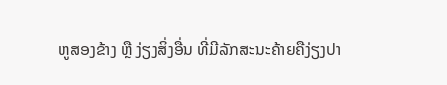ຫູສອງຂ້າງ ຫຼື ງ່ຽງສິ່ງອື່ນ ທີ່ມີລັກສະນະຄ້າຍຄືງ່ຽງປາ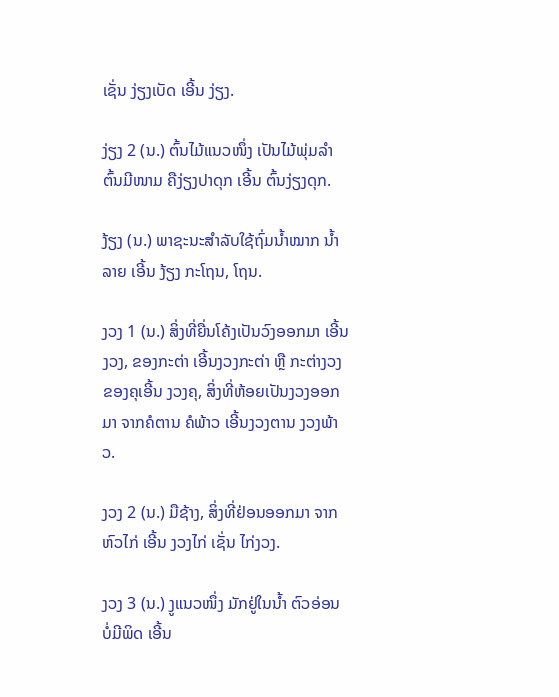ເຊັ່ນ ງ່ຽງເບັດ ເອີ້ນ ງ່ຽງ.

ງ່ຽງ 2 (ນ.) ຕົ້ນໄມ້ແນວໜຶ່ງ ເປັນໄມ້ພຸ່ມລໍາຕົ້ນມີໜາມ ຄືງ່ຽງປາດຸກ ເອີ້ນ ຕົ້ນງ່ຽງດຸກ.

ງ້ຽງ (ນ.) ພາຊະນະສໍາລັບໃຊ້ຖົ່ມນໍ້າໝາກ ນໍ້າລາຍ ເອີ້ນ ງ້ຽງ ກະໂຖນ, ໂຖນ.

ງວງ 1 (ນ.) ສິ່ງທີ່ຍື່ນໂຄ້ງເປັນວົງອອກມາ ເອີ້ນ ງວງ, ຂອງກະຕ່າ ເອີ້ນງວງກະຕ່າ ຫຼື ກະຕ່າງວງ ຂອງຄຸເອີ້ນ ງວງຄຸ, ສິ່ງທີ່ຫ້ອຍເປັນງວງອອກມາ ຈາກຄໍຕານ ຄໍພ້າວ ເອີ້ນງວງຕານ ງວງພ້າວ.

ງວງ 2 (ນ.) ມືຊ້າງ, ສິ່ງທີ່ຢ່ອນອອກມາ ຈາກຫົວໄກ່ ເອີ້ນ ງວງໄກ່ ເຊັ່ນ ໄກ່ງວງ.

ງວງ 3 (ນ.) ງູແນວໜຶ່ງ ມັກຢູ່ໃນນໍ້າ ຕົວອ່ອນບໍ່ມີພິດ ເອີ້ນ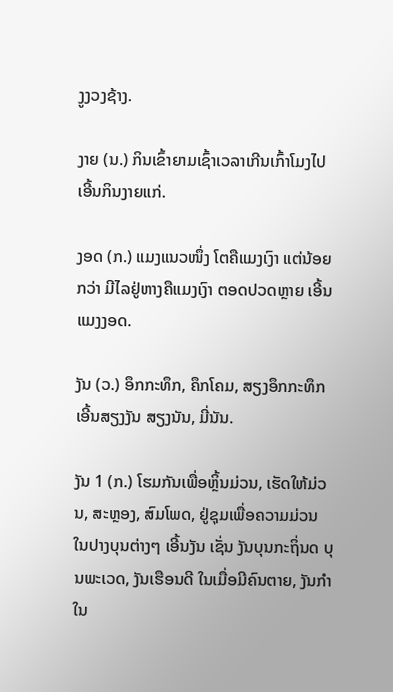ງູງວງຊ້າງ.

ງາຍ (ນ.) ກິນເຂົ້າຍາມເຊົ້າເວລາເກີນເກົ້າໂມງໄປ ເອີ້ນກິນງາຍແກ່.

ງອດ (ກ.) ແມງແນວໜຶ່ງ ໂຕຄືແມງເງົາ ແຕ່ນ້ອຍກວ່າ ມີໄລຢູ່ຫາງຄືແມງເງົາ ຕອດປວດຫຼາຍ ເອີ້ນ ແມງງອດ.

ງັນ (ວ.) ອຶກກະທຶກ, ຄຶກໂຄມ, ສຽງອຶກກະທຶກ ເອີ້ນສຽງງັນ ສຽງນັນ, ມີ່ນັນ.

ງັນ 1 (ກ.) ໂຮມກັນເພື່ອຫຼິ້ນມ່ວນ, ເຮັດໃຫ້ມ່ວນ, ສະຫຼອງ, ສົມໂພດ, ຢູ່ຊຸມເພື່ອຄວາມມ່ວນ ໃນປາງບຸນຕ່າງໆ ເອີ້ນງັນ ເຊັ່ນ ງັນບຸນກະຖິ່ນດ ບຸນພະເວດ, ງັນເຮືອນດີ ໃນເມື່ອມີຄົນຕາຍ, ງັນກໍາ ໃນ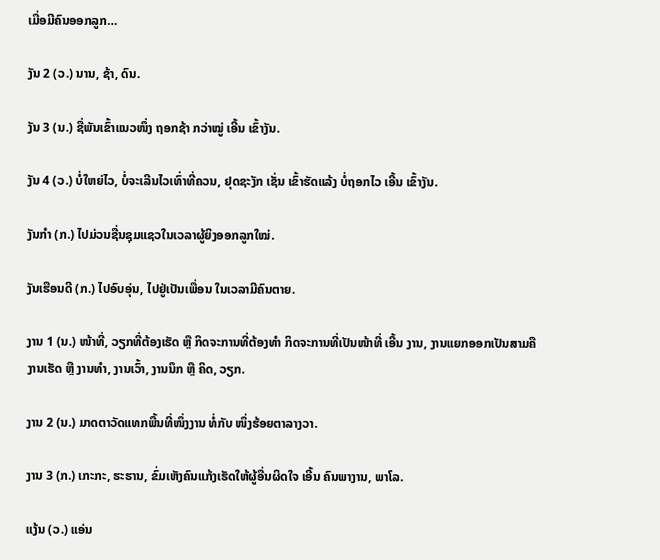ເມື່ອມີຄົນອອກລູກ…

ງັນ 2 (ວ.) ນານ, ຊ້າ, ດົນ.

ງັນ 3 (ນ.) ຊື່ພັນເຂົ້າແນວໜຶ່ງ ຖອກຊ້າ ກວ່າໝູ່ ເອີ້ນ ເຂົ້າງັນ.

ງັນ 4 (ວ.) ບໍ່ໃຫຍ່ໄວ, ບໍ່ຈະເລີນໄວເທົ່າທີ່ຄວນ, ຢຸດຊະງັກ ເຊັ່ນ ເຂົ້າຮັດແລ້ງ ບໍ່ຖອກໄວ ເອີ້ນ ເຂົ້າງັນ.

ງັນກໍາ (ກ.) ໄປມ່ວນຊື່ນຊຸມແຊວໃນເວລາຜູ້ຍິງອອກລູກໃໝ່.

ງັນເຮືອນດີ (ກ.) ໄປອົບອຸ່ນ, ໄປຢູ່ເປັນເພື່ອນ ໃນເວລາມີຄົນຕາຍ.

ງານ 1 (ນ.) ໜ້າທີ່, ວຽກທີ່ຕ້ອງເຮັດ ຫຼື ກິດຈະການທີ່ຕ້ອງທໍາ ກິດຈະການທີ່ເປັນໜ້າທີ່ ເອີ້ນ ງານ, ງານແຍກອອກເປັນສາມຄື ງານເຮັດ ຫຼື ງານທໍາ, ງານເວົ້າ, ງານນຶກ ຫຼື ຄິດ, ວຽກ.

ງານ 2 (ນ.) ມາດຕາວັດແທກພື້ນທີ່ໜຶ່ງງານ ທໍ່ກັບ ໜຶ່ງຮ້ອຍຕາລາງວາ.

ງານ 3 (ກ.) ເກະກະ, ຮະຮານ, ຂົ່ມເຫັງຄົນແກ້ງເຮັດໃຫ້ຜູ້ອື່ນຜິດໃຈ ເອີ້ນ ຄົນພາງານ, ພາໂລ.

ແງ້ນ (ວ.) ແອ່ນ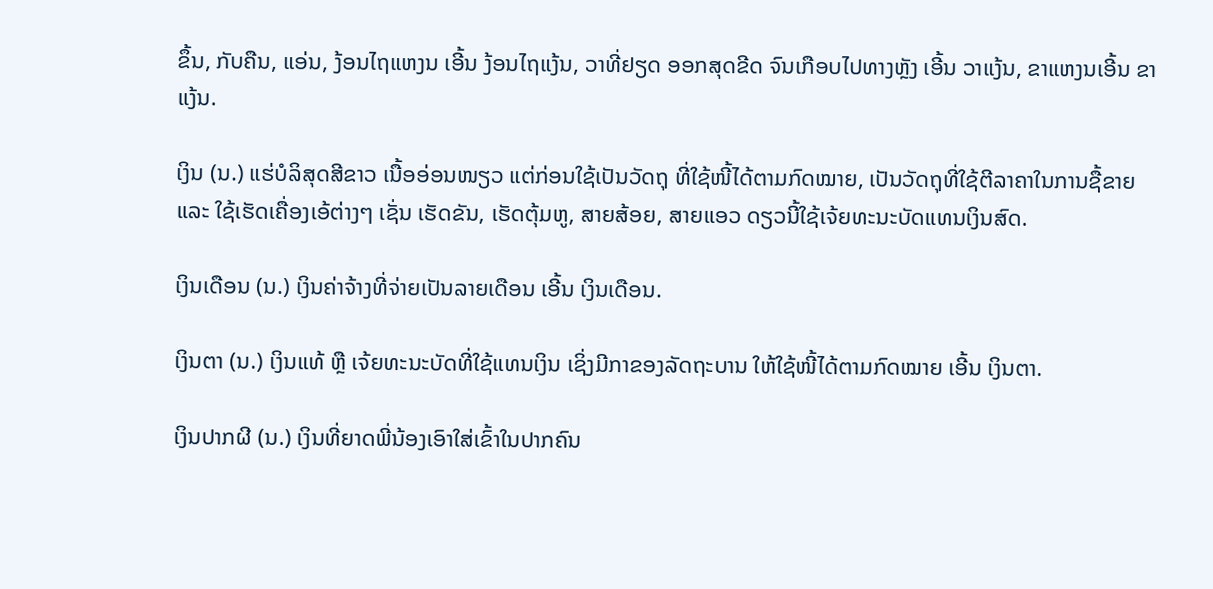ຂຶ້ນ, ກັບຄືນ, ແອ່ນ, ງ້ອນໄຖແຫງນ ເອີ້ນ ງ້ອນໄຖແງ້ນ, ວາທີ່ຢຽດ ອອກສຸດຂີດ ຈົນເກືອບໄປທາງຫຼັງ ເອີ້ນ ວາແງ້ນ, ຂາແຫງນເອີ້ນ ຂາແງ້ນ.

ເງິນ (ນ.) ແຮ່ບໍລິສຸດສີຂາວ ເນື້ອອ່ອນໜຽວ ແຕ່ກ່ອນໃຊ້ເປັນວັດຖຸ ທີ່ໃຊ້ໜີ້ໄດ້ຕາມກົດໝາຍ, ເປັນວັດຖຸທີ່ໃຊ້ຕີລາຄາໃນການຊື້ຂາຍ ແລະ ໃຊ້ເຮັດເຄື່ອງເອ້ຕ່າງໆ ເຊັ່ນ ເຮັດຂັນ, ເຮັດຕຸ້ມຫູ, ສາຍສ້ອຍ, ສາຍແອວ ດຽວນີ້ໃຊ້ເຈ້ຍທະນະບັດແທນເງິນສົດ.

ເງິນເດືອນ (ນ.) ເງິນຄ່າຈ້າງທີ່ຈ່າຍເປັນລາຍເດືອນ ເອີ້ນ ເງິນເດືອນ.

ເງິນຕາ (ນ.) ເງິນແທ້ ຫຼື ເຈ້ຍທະນະບັດທີ່ໃຊ້ແທນເງິນ ເຊິ່ງມີກາຂອງລັດຖະບານ ໃຫ້ໃຊ້ໜີ້ໄດ້ຕາມກົດໝາຍ ເອີ້ນ ເງິນຕາ.

ເງິນປາກຜີ (ນ.) ເງິນທີ່ຍາດພີ່ນ້ອງເອົາໃສ່ເຂົ້າໃນປາກຄົນ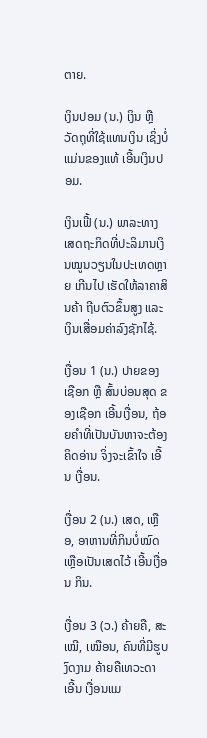ຕາຍ.

ເງິນປອມ (ນ.) ເງິນ ຫຼື ວັດຖຸທີ່ໃຊ້ແທນເງິນ ເຊິ່ງບໍ່ແມ່ນຂອງແທ້ ເອີ້ນເງິນປອມ.

ເງິນເຟີ້ (ນ.) ພາລະທາງເສດຖະກິດທີ່ປະລິມານເງິນໝູນວຽນໃນປະເທດຫຼາຍ ເກີນໄປ ເຮັດໃຫ້ລາຄາສິນຄ້າ ຖີບຕົວຂຶ້ນສູງ ແລະ ເງິນເສື່ອມຄ່າລົງຊັກໄຊ້.

ເງື່ອນ 1 (ນ.) ປາຍຂອງເຊືອກ ຫຼື ສົ້ນບ່ອນສຸດ ຂອງເຊືອກ ເອີ້ນເງື່ອນ, ຖ້ອຍຄໍາທີ່ເປັນບັນຫາຈະຕ້ອງຄິດອ່ານ ຈິ່ງຈະເຂົ້າໃຈ ເອີ້ນ ເງື່ອນ.

ເງື່ອນ 2 (ນ.) ເສດ, ເຫຼືອ, ອາຫານທີ່ກິນບໍ່ໝົດ ເຫຼືອເປັນເສດໄວ້ ເອີ້ນເງື່ອນ ກິນ.

ເງື່ອນ 3 (ວ.) ຄ້າຍຄື, ສະເໝີ, ເໝືອນ, ຄົນທີ່ມີຮູບງົດງາມ ຄ້າຍຄືເທວະດາ ເອີ້ນ ເງື່ອນແມ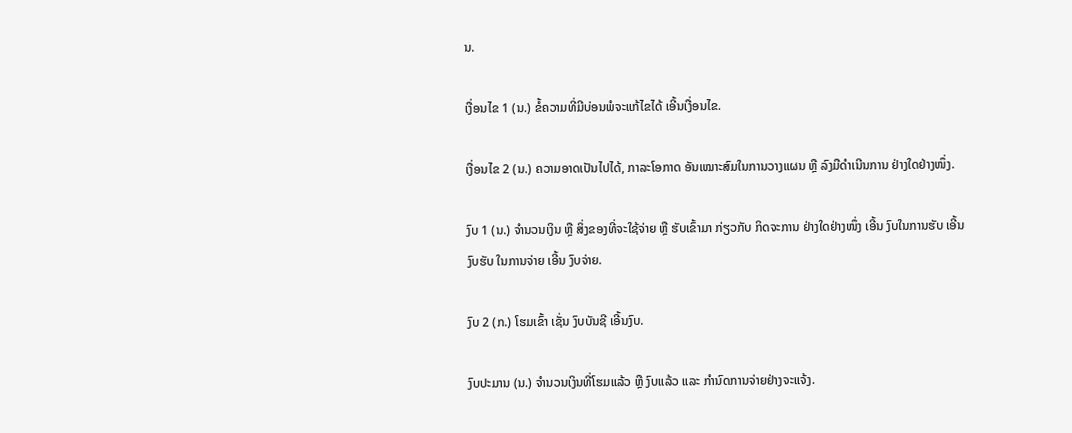ນ.

ເງື່ອນໄຂ 1 (ນ.) ຂໍ້ຄວາມທີ່ມີບ່ອນພໍຈະແກ້ໄຂໄດ້ ເອີ້ນເງື່ອນໄຂ.

ເງື່ອນໄຂ 2 (ນ.) ຄວາມອາດເປັນໄປໄດ້, ກາລະໂອກາດ ອັນເໝາະສົມໃນການວາງແຜນ ຫຼື ລົງມືດໍາເນີນການ ຢ່າງໃດຢ່າງໜຶ່ງ.

ງົບ 1 (ນ.) ຈໍານວນເງິນ ຫຼື ສິ່ງຂອງທີ່ຈະໃຊ້ຈ່າຍ ຫຼື ຮັບເຂົ້າມາ ກ່ຽວກັບ ກິດຈະການ ຢ່າງໃດຢ່າງໜຶ່ງ ເອີ້ນ ງົບໃນການຮັບ ເອີ້ນ ງົບຮັບ ໃນການຈ່າຍ ເອີ້ນ ງົບຈ່າຍ.

ງົບ 2 (ກ.) ໂຮມເຂົ້າ ເຊັ່ນ ງົບບັນຊີ ເອີ້ນງົບ.

ງົບປະມານ (ນ.) ຈໍານວນເງິນທີ່ໂຮມແລ້ວ ຫຼື ງົບແລ້ວ ແລະ ກໍານົດການຈ່າຍຢ່າງຈະແຈ້ງ.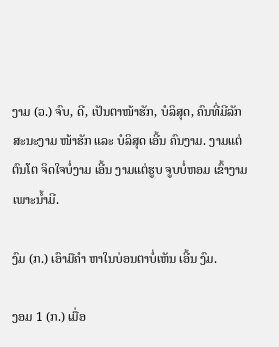ງາມ (ວ.) ຈົບ, ດີ, ເປັນຕາໜ້າຮັກ, ບໍລິສຸດ, ຄົນທີ່ມີລັກສະນະງາມ ໜ້າຮັກ ແລະ ບໍລິສຸດ ເອີ້ນ ຄົນງາມ. ງາມແຕ່ຕົນໂຕ ຈິດໃຈບໍ່ງາມ ເອີ້ນ ງາມແຕ່ຮູບ ຈູບບໍ່ຫອມ ເຂົ້າງາມເພາະນໍ້າມີ.

ງົມ (ກ.) ເອົາມືຄຳ ຫາໃນບ່ອນຕາບໍ່ເຫັນ ເອີ້ນ ງົມ.

ງອມ 1 (ກ.) ເມື່ອ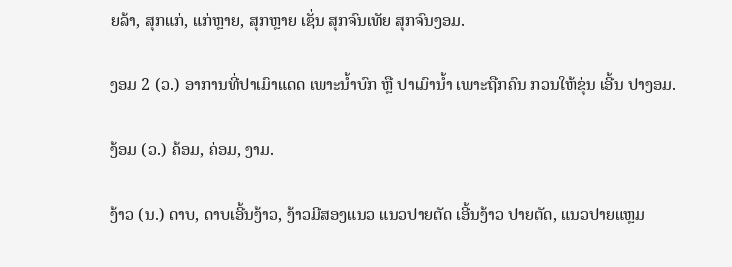ຍລ້າ, ສຸກແກ່, ແກ່ຫຼາຍ, ສຸກຫຼາຍ ເຊັ່ນ ສຸກຈົນເທັຍ ສຸກຈົນງອມ.

ງອມ 2 (ວ.) ອາການທີ່ປາເມົາແດດ ເພາະນໍ້າບົກ ຫຼື ປາເມົານໍ້າ ເພາະຖືກຄົນ ກວນໃຫ້ຂຸ່ນ ເອີ້ນ ປາງອມ.

ງ້ອມ (ວ.) ຄ້ອມ, ຄ່ອມ, ງາມ.

ງ້າວ (ນ.) ດາບ, ດາບເອີ້ນງ້າວ, ງ້າວມີສອງແນວ ແນວປາຍຕັດ ເອີ້ນງ້າວ ປາຍຕັດ, ແນວປາຍແຫຼມ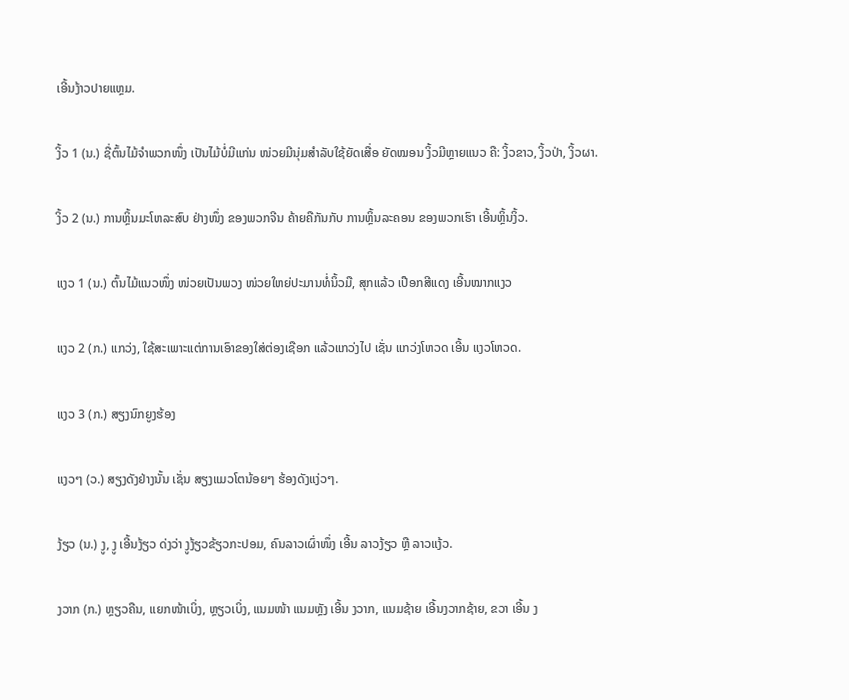ເອີ້ນງ້າວປາຍແຫຼມ.

ງິ້ວ 1 (ນ.) ຊື່ຕົ້ນໄມ້ຈຳພວກໜຶ່ງ ເປັນໄມ້ບໍ່ມີແກ່ນ ໜ່ວຍມີນຸ່ມສຳລັບໃຊ້ຍັດເສື່ອ ຍັດໝອນ ງິ້ວມີຫຼາຍແນວ ຄື: ງິ້ວຂາວ, ງິ້ວປ່າ, ງິ້ວຜາ.

ງິ້ວ 2 (ນ.) ການຫຼິ້ນມະໂຫລະສົບ ຢ່າງໜຶ່ງ ຂອງພວກຈີນ ຄ້າຍຄືກັນກັບ ການຫຼິ້ນລະຄອນ ຂອງພວກເຮົາ ເອີ້ນຫຼິ້ນງິ້ວ.

ແງວ 1 (ນ.) ຕົ້ນໄມ້ແນວໜຶ່ງ ໜ່ວຍເປັນພວງ ໜ່ວຍໃຫຍ່ປະມານທໍ່ນິ້ວມື, ສຸກແລ້ວ ເປືອກສີແດງ ເອີ້ນໝາກແງວ

ແງວ 2 (ກ.) ແກວ່ງ, ໃຊ້ສະເພາະແຕ່ການເອົາຂອງໃສ່ຕ່ອງເຊືອກ ແລ້ວແກວ່ງໄປ ເຊັ່ນ ແກວ່ງໂຫວດ ເອີ້ນ ແງວໂຫວດ.

ແງວ 3 (ກ.) ສຽງນົກຍູງຮ້ອງ

ແງວໆ (ວ.) ສຽງດັງຢ່າງນັ້ນ ເຊັ່ນ ສຽງແມວໂຕນ້ອຍໆ ຮ້ອງດັງແງ່ວໆ.

ງ້ຽວ (ນ.) ງູ, ງູ ເອີ້ນງ້ຽວ ດ່ງວ່າ ງູງ້ຽວຂ້ຽວກະປອມ, ຄົນລາວເຜົ່າໜຶ່ງ ເອີ້ນ ລາວງ້ຽວ ຫຼື ລາວແງ້ວ.

ງວາກ (ກ.) ຫຼຽວຄືນ, ແຍກໜ້າເບິ່ງ, ຫຼຽວເບິ່ງ, ແນມໜ້າ ແນມຫຼັງ ເອີ້ນ ງວາກ, ແນມຊ້າຍ ເອີ້ນງວາກຊ້າຍ, ຂວາ ເອີ້ນ ງ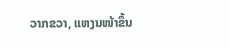ວາກຂວາ, ແຫງນໜ້າຂຶ້ນ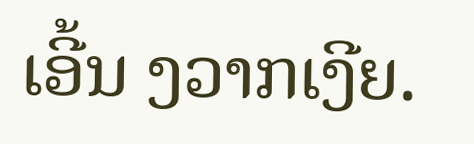ເອີ້ນ ງວາກເງີຍ.